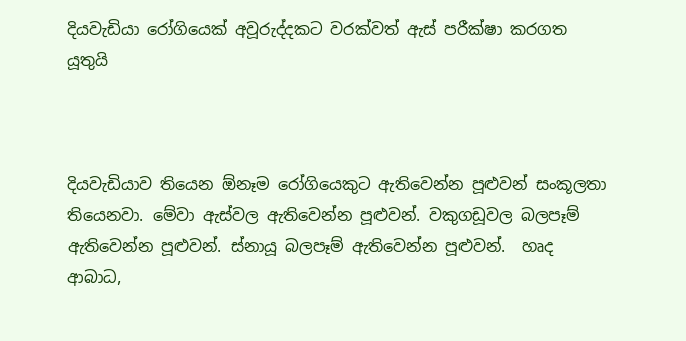දියවැඩියා රෝගියෙක් අවූරුද්දකට වරක්වත් ඇස් පරීක්ෂා කරගත යූතුයි



දියවැඩියාව තියෙන ඕනෑම රෝගියෙකුට ඇතිවෙන්න පූළුවන් සංකූලතා තියෙනවා. මේවා ඇස්වල ඇතිවෙන්න පූළුවන්. වකුගඩූවල බලපෑම් ඇතිවෙන්න පූළුවන්. ස්නායූ බලපෑම් ඇතිවෙන්න පූළුවන්.  හෘද ආබාධ,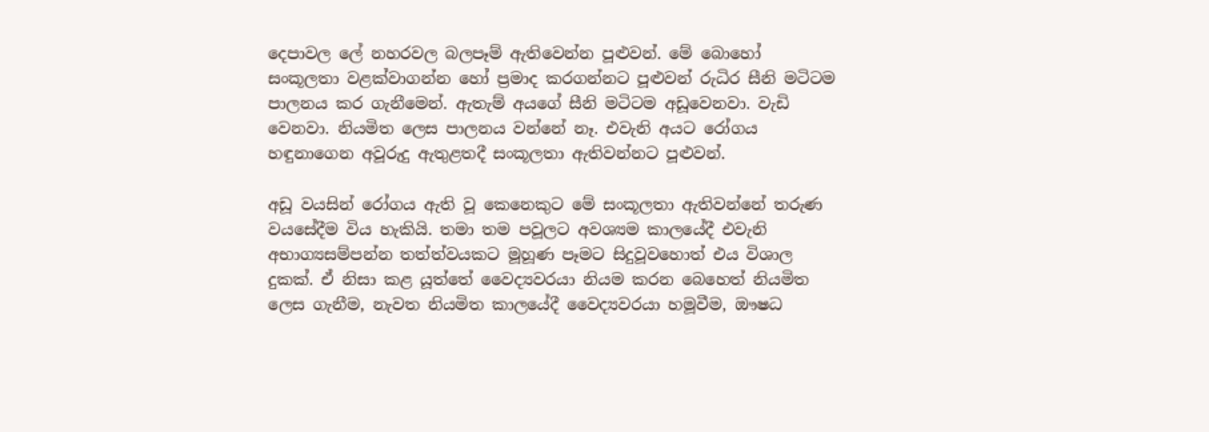දෙපාවල ලේ නහරවල බලපෑම් ඇතිවෙන්න පූළුවන්. මේ බොහෝ සංකූලතා වළක්වාගන්න හෝ ප්‍රමාද කරගන්නට පූළුවන් රුධිර සීනි මටිටම පාලනය කර ගැනීමෙන්. ඇතැම් අයගේ සීනි මටිටම අඩූවෙනවා. වැඩි වෙනවා. නියමිත ලෙස පාලනය වන්නේ නෑ. එවැනි අයට රෝගය හඳුනාගෙන අවූරුදු ඇතුළතදී සංකූලතා ඇතිවන්නට පූළුවන්.

අඩූ වයසින් රෝගය ඇති වූ කෙනෙකුට මේ සංකූලතා ඇතිවන්නේ තරුණ වයසේදීම විය හැකියි. තමා තම පවූලට අවශ්‍යම කාලයේදී එවැනි අභාග්‍යසම්පන්න තත්ත්වයකට මූහූණ පෑමට සිදුවූවහොත් එය විශාල දුකක්. ඒ නිසා කළ යූත්තේ වෛද්‍යවරයා නියම කරන බෙහෙත් නියමිත ලෙස ගැනීම, නැවත නියමිත කාලයේදී වෛද්‍යවරයා හමූවීම, ඖෂධ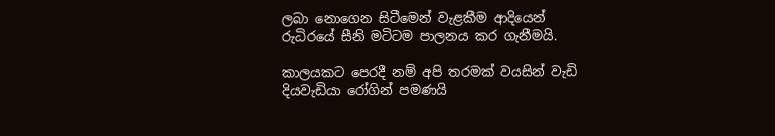ලබා නොගෙන සිටීමෙන් වැළකීම ආදියෙන් රුධිරයේ සීනි මටිටම පාලනය කර ගැනීමයි.

කාලයකට පෙරදී නම් අපි තරමක් වයසින් වැඩි දියවැඩියා රෝගින් පමණයි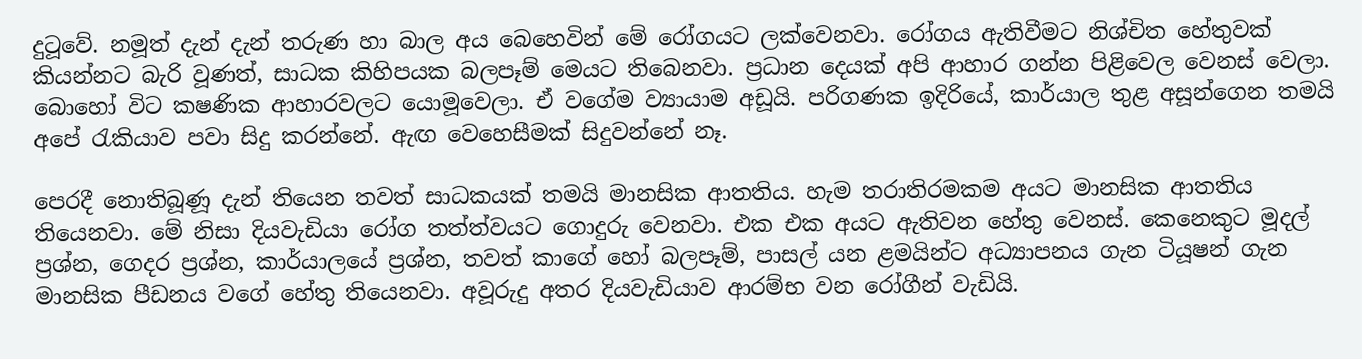දුටූවේ. නමූත් දැන් දැන් තරුණ හා බාල අය බෙහෙවින් මේ රෝගයට ලක්වෙනවා. රෝගය ඇතිවීමට නිශ්චිත හේතුවක් කියන්නට බැරි වූණත්, සාධක කිහිපයක බලපෑම් මෙයට තිබෙනවා. ප්‍රධාන දෙයක් අපි ආහාර ගන්න පිළිවෙල වෙනස් වෙලා. බොහෝ විට කෂණික ආහාරවලට යොමූවෙලා. ඒ වගේම ව්‍යායාම අඩූයි. පරිගණක ඉදිරියේ, කාර්යාල තුළ අසූන්ගෙන තමයි අපේ රැකියාව පවා සිදු කරන්නේ. ඇඟ වෙහෙසීමක් සිදුවන්නේ නෑ.

පෙරදී නොතිබූණූ දැන් තියෙන තවත් සාධකයක් තමයි මානසික ආතතිය. හැම තරාතිරමකම අයට මානසික ආතතිය තියෙනවා. මේ නිසා දියවැඩියා රෝග තත්ත්වයට ගොදුරු වෙනවා. එක එක අයට ඇතිවන හේතු වෙනස්. කෙනෙකුට මූදල් ප්‍රශ්න, ගෙදර ප්‍රශ්න, කාර්යාලයේ ප්‍රශ්න, තවත් කාගේ හෝ බලපෑම්, පාසල් යන ළමයින්ට අධ්‍යාපනය ගැන ටියූෂන් ගැන මානසික පීඩනය වගේ හේතු තියෙනවා. අවූරුදු අතර දියවැඩියාව ආරම්භ වන රෝගීන් වැඩියි.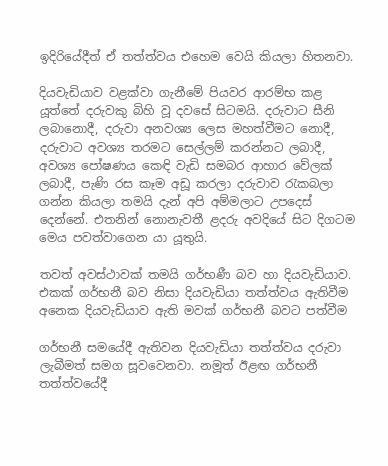ඉදිරියේදීත් ඒ තත්ත්වය එහෙම වෙයි කියලා හිතනවා.

දියවැඩියාව වළක්වා ගැනීමේ පියවර ආරම්භ කළ යූත්තේ දරුවකු බිහි වූ දවසේ සිටමයි. දරුවාට සීනි ලබානොදී, දරුවා අනවශ්‍ය ලෙස මහත්වීමට නොදී, දරුවාට අවශ්‍ය තරමට සෙල්ලම් කරන්නට ලබාදී, අවශ්‍ය පෝෂණය කෙඳි වැඩි සමබර ආහාර වේලක් ලබාදී, පැණි රස කෑම අඩූ කරලා දරුවාව රැකබලා ගන්න කියලා තමයි දැන් අපි අම්මලාට උපදෙස් දෙන්නේ. එතනින් නොනැවතී ළදරු අවදියේ සිට දිගටම මෙය පවත්වාගෙන යා යූතුයි.

තවත් අවස්ථාවක් තමයි ගර්භණී බව හා දියවැඩියාව. එකක් ගර්භනී බව නිසා දියවැඩියා තත්ත්වය ඇතිවීම අනෙක දියවැඩියාව ඇති මවක් ගර්භනී බවට පත්වීම

ගර්භනී සමයේදී ඇතිවන දියවැඩියා තත්ත්වය දරුවා ලැබීමත් සමග සූවවෙනවා. නමූත් ඊළඟ ගර්භනී තත්ත්වයේදී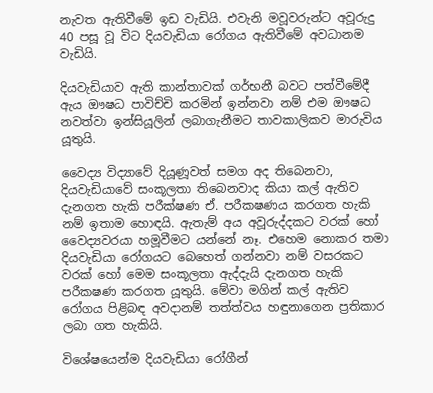නැවත ඇතිවීමේ ඉඩ වැඩියි. එවැනි මවූවරුන්ට අවූරුදු 40 පසූ වූ විට දියවැඩියා රෝගය ඇතිවීමේ අවධානම වැඩියි.

දියවැඩියාව ඇති කාන්තාවක් ගර්භනී බවට පත්වීමේදී ඇය ඖෂධ පාවිච්චි කරමින් ඉන්නවා නම් එම ඖෂධ නවත්වා ඉන්සියූලින් ලබාගැනීමට තාවකාලිකව මාරුවිය යූතුයි.

වෛද්‍ය විද්‍යාවේ දියූණූවත් සමග අද තිබෙනවා, දියවැඩියාවේ සංකූලතා තිබෙනවාද කියා කල් ඇතිව දැනගත හැකි පරීක්ෂණ ඒ. පරීකෂණය කරගත හැකි නම් ඉතාම හොඳයි. ඇතැම් අය අවූරුද්දකට වරක් හෝ වෛද්‍යවරයා හමූවීමට යන්නේ නෑ. එහෙම නොකර තමා දියවැඩියා රෝගයට බෙහෙත් ගන්නවා නම් වසරකට වරක් හෝ මෙම සංකූලතා ඇද්දැයි දැනගත හැකි පරීකෂණ කරගත යූතුයි. මේවා මගින් කල් ඇතිව රෝගය පිළිබඳ අවදානම් තත්ත්වය හඳුනාගෙන ප්‍රතිකාර ලබා ගත හැකියි.

විශේෂයෙන්ම දියවැඩියා රෝගීන්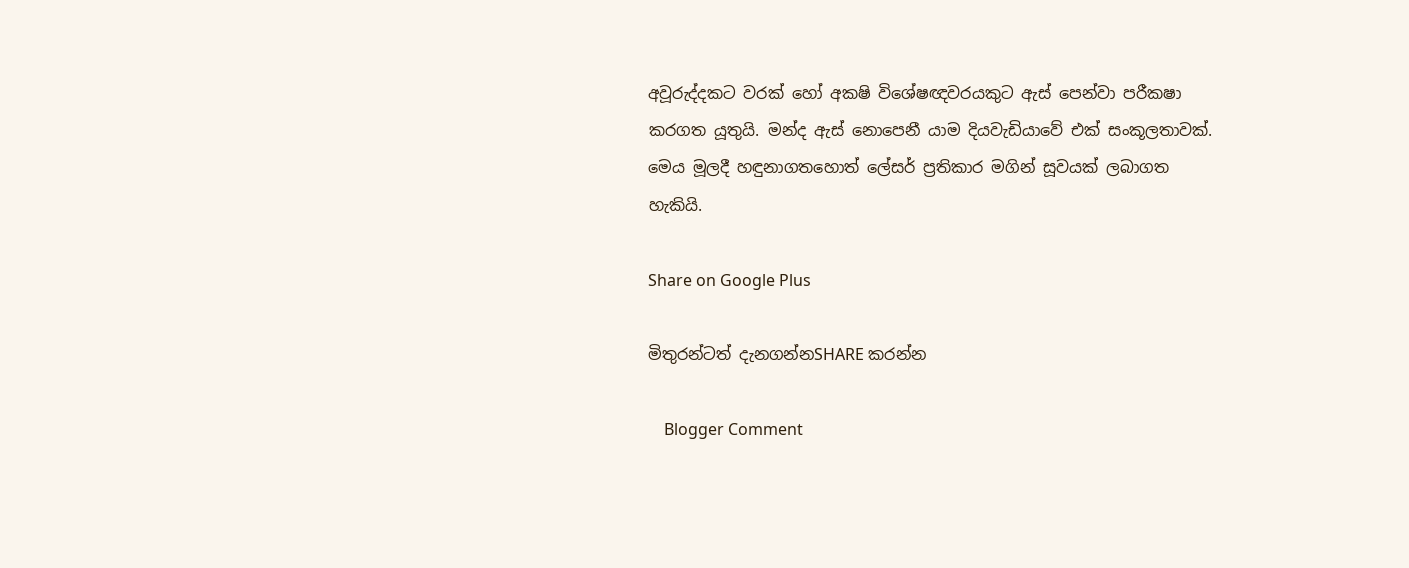අවූරුද්දකට වරක් හෝ අකෂි විශේෂඥවරයකුට ඇස් පෙන්වා පරීකෂා කරගත යූතුයි. මන්ද ඇස් නොපෙනී යාම දියවැඩියාවේ එක් සංකූලතාවක්. මෙය මූලදී හඳුනාගතහොත් ලේසර් ප්‍රතිකාර මගින් සූවයක් ලබාගත හැකියි.

Share on Google Plus

මිතුරන්ටත් දැනගන්නSHARE කරන්න

    Blogger Comment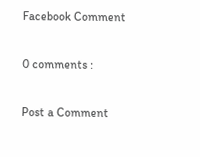Facebook Comment

0 comments :

Post a Comment